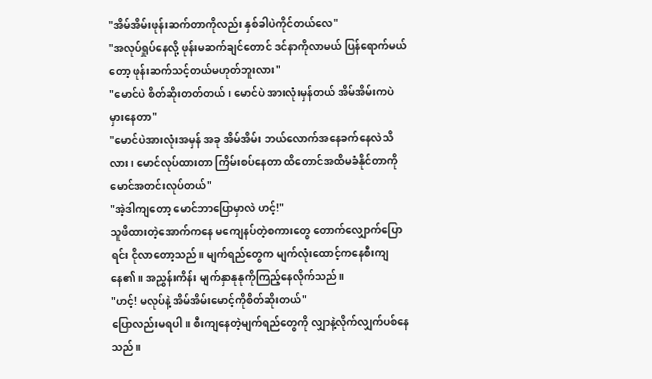"အိမ်အိမ်းဖုန်းဆက်တာကိုလည်း နှစ်ခါပဲကိုင်တယ်လေ"
"အလုပ်ရှုပ်နေလို့ ဖုန်းမဆက်ချင်တောင် ဒင်နာကိုလာမယ် ပြန်ရောက်မယ်တော့ ဖုန်းဆက်သင့်တယ်မဟုတ်ဘူးလား"
"မောင်ပဲ စိတ်ဆိုးတတ်တယ်၊ မောင်ပဲ အားလုံးမှန်တယ် အိမ်အိမ်းကပဲ မှားနေတာ"
"မောင်ပဲအားလုံးအမှန် အခု အိမ်အိမ်း ဘယ်လောက်အနေခက်နေလဲသိလား၊ မောင်လုပ်ထားတာ ကြိမ်းစပ်နေတာ ထိတောင်အထိမခံနိုင်တာကို မောင်အတင်းလုပ်တယ်"
"အဲ့ဒါကျတော့ မောင်ဘာပြောမှာလဲ ဟင့်!"
သူဖိထားတဲ့အောက်ကနေ မကျေနပ်တဲ့စကားတွေ တောက်လျှောက်ပြောရင်း ငိုလာတော့သည်။ မျက်ရည်တွေက မျက်လုံးထောင့်ကနေစီးကျနေ၏။ အညွှန်းကိန်း မျက်နှာနုနုကိုကြည့်နေလိုက်သည်။
"ဟင့်! မလုပ်နဲ့ အိမ်အိမ်းမောင့်ကိုစိတ်ဆိုးတယ်"
ပြောလည်းမရပါ။ စီးကျနေတဲ့မျက်ရည်တွေကို လျှာနဲ့လိုက်လျှက်ပစ်နေသည်။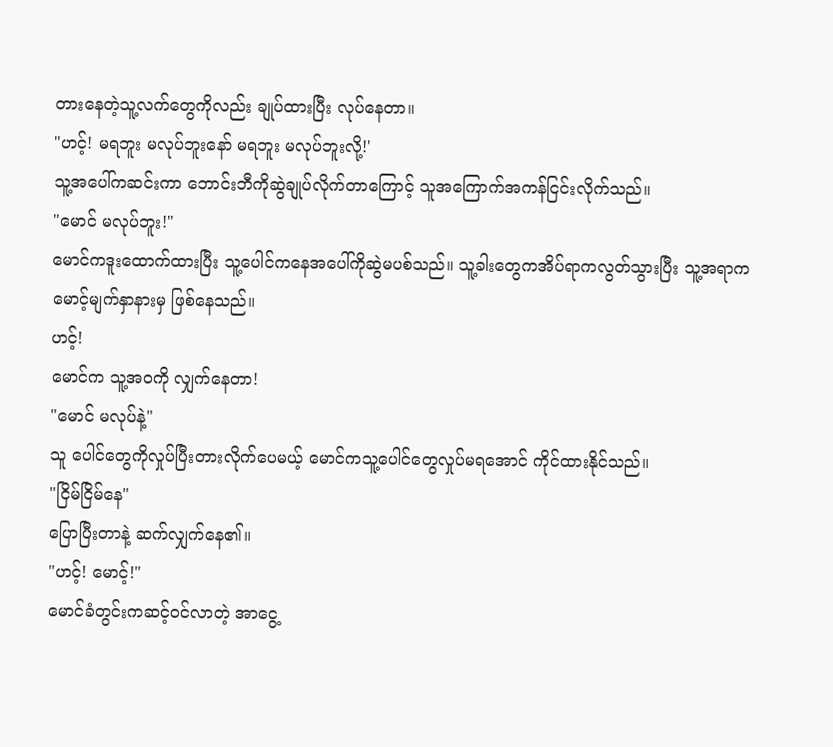တားနေတဲ့သူ့လက်တွေကိုလည်း ချုပ်ထားပြီး လုပ်နေတာ။
"ဟင့်! မရဘူး မလုပ်ဘူးနော် မရဘူး မလုပ်ဘူးလို့!'
သူ့အပေါ်ကဆင်းကာ ဘောင်းဘီကိုဆွဲချုပ်လိုက်တာကြောင့် သူအကြောက်အကန်ငြင်းလိုက်သည်။
"မောင် မလုပ်ဘူး!"
မောင်ကဒူးထောက်ထားပြီး သူ့ပေါင်ကနေအပေါ်ကိုဆွဲမပစ်သည်။ သူ့ခါးတွေကအိပ်ရာကလွတ်သွားပြီး သူ့အရာက မောင့်မျက်နှာနားမှ ဖြစ်နေသည်။
ဟင့်!
မောင်က သူ့အဝကို လျှက်နေတာ!
"မောင် မလုပ်နဲ့"
သူ ပေါင်တွေကိုလှုပ်ပြီးတားလိုက်ပေမယ့် မောင်ကသူ့ပေါင်တွေလှုပ်မရအောင် ကိုင်ထားနိုင်သည်။
"ငြိမ်ငြိမ်နေ"
ပြောပြီးတာနဲ့ ဆက်လျှက်နေ၏။
"ဟင့်! မောင့်!"
မောင်ခံတွင်းကဆင့်ဝင်လာတဲ့ အာငွေ့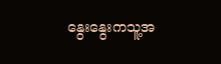နွေးနွေးကသူ့အ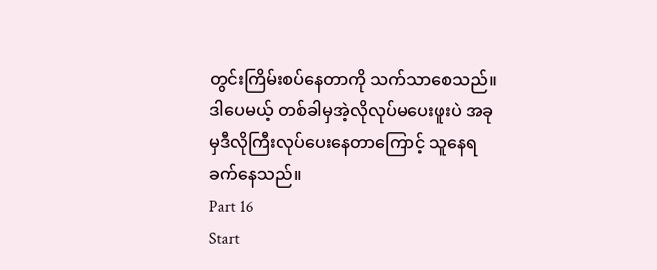တွင်းကြိမ်းစပ်နေတာကို သက်သာစေသည်။ ဒါပေမယ့် တစ်ခါမှအဲ့လိုလုပ်မပေးဖူးပဲ အခုမှဒီလိုကြီးလုပ်ပေးနေတာကြောင့် သူနေရခက်နေသည်။
Part 16
Start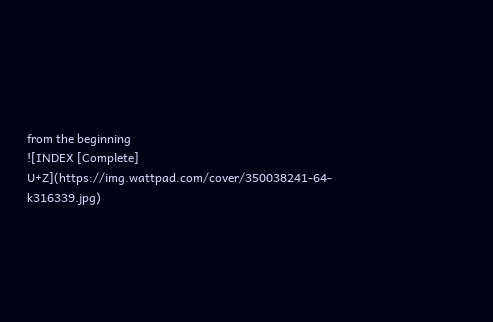from the beginning
![INDEX [Complete] U+Z](https://img.wattpad.com/cover/350038241-64-k316339.jpg)